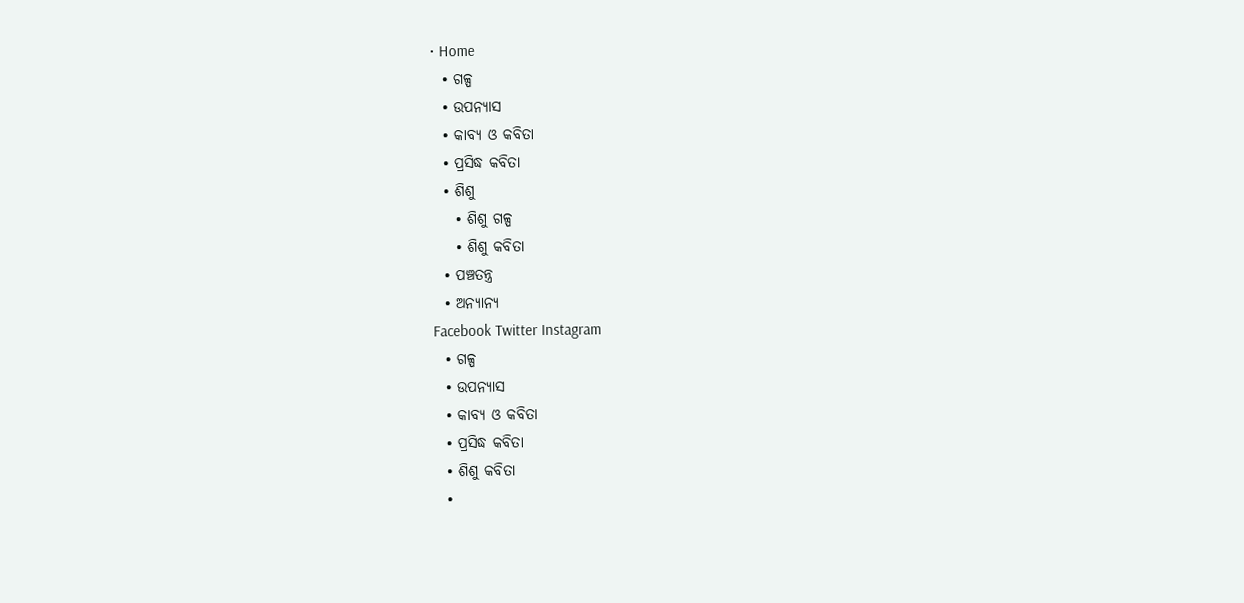• Home
  • ଗଳ୍ପ
  • ଉପନ୍ୟାସ
  • କାବ୍ୟ ଓ କବିତା
  • ପ୍ରସିଦ୍ଧ କବିତା
  • ଶିଶୁ
    • ଶିଶୁ ଗଳ୍ପ
    • ଶିଶୁ କବିତା
  • ପଞ୍ଚତନ୍ତ୍ର
  • ଅନ୍ୟାନ୍ୟ
Facebook Twitter Instagram
  • ଗଳ୍ପ
  • ଉପନ୍ୟାସ
  • କାବ୍ୟ ଓ କବିତା
  • ପ୍ରସିଦ୍ଧ କବିତା
  • ଶିଶୁ କବିତା
  •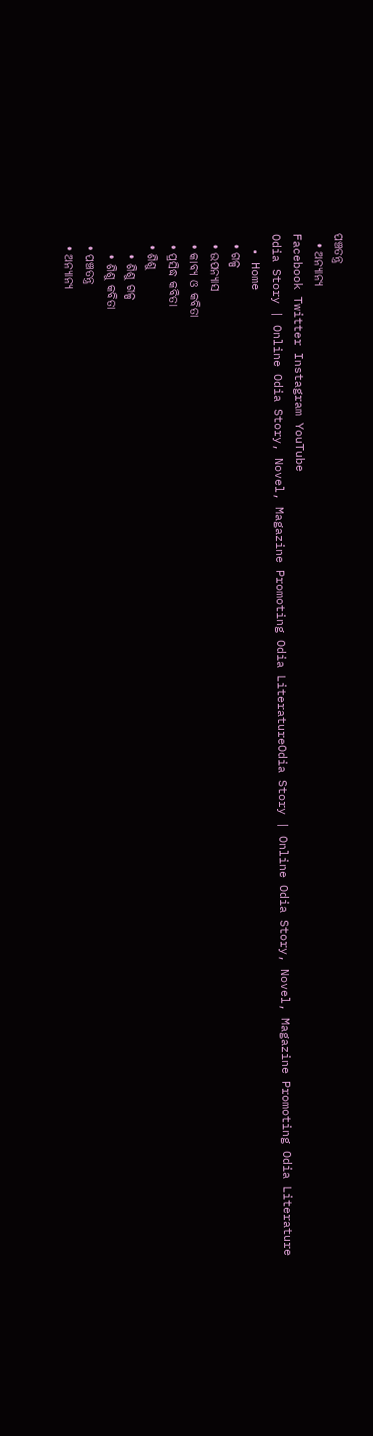ପଞ୍ଚତନ୍ତ୍ର
  • ଅନ୍ୟାନ୍ୟ
Facebook Twitter Instagram YouTube
Odia Story | Online Odia Story, Novel, Magazine Promoting Odia LiteratureOdia Story | Online Odia Story, Novel, Magazine Promoting Odia Literature
  • Home
  • ଗଳ୍ପ
  • ଉପନ୍ୟାସ
  • କାବ୍ୟ ଓ କବିତା
  • ପ୍ରସିଦ୍ଧ କବିତା
  • ଶିଶୁ
    • ଶିଶୁ ଗଳ୍ପ
    • ଶିଶୁ କବିତା
  • ପଞ୍ଚତନ୍ତ୍ର
  • ଅନ୍ୟାନ୍ୟ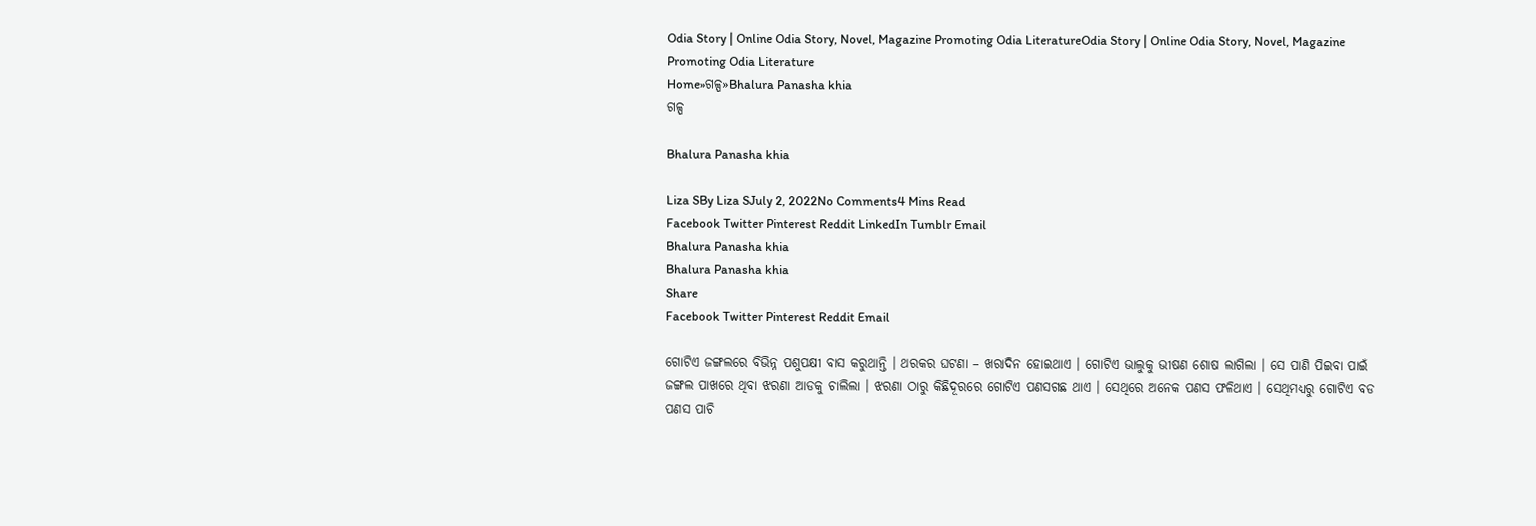Odia Story | Online Odia Story, Novel, Magazine Promoting Odia LiteratureOdia Story | Online Odia Story, Novel, Magazine Promoting Odia Literature
Home»ଗଳ୍ପ»Bhalura Panasha khia
ଗଳ୍ପ

Bhalura Panasha khia

Liza SBy Liza SJuly 2, 2022No Comments4 Mins Read
Facebook Twitter Pinterest Reddit LinkedIn Tumblr Email
Bhalura Panasha khia
Bhalura Panasha khia
Share
Facebook Twitter Pinterest Reddit Email

ଗୋଟିଏ ଜଙ୍ଗଲରେ ବିଭିନ୍ନ ପଶୁପକ୍ଷୀ ବାସ କରୁଥାନ୍ତି । ଥରକର ଘଟଣା – ଖରାଦିନ ହୋଇଥାଏ । ଗୋଟିଏ ଭାଲୁକୁ ଭୀଷଣ ଶୋଷ ଲାଗିଲା । ସେ ପାଣି ପିଇବା ପାଇଁ ଜଙ୍ଗଲ ପାଖରେ ଥିବା ଝରଣା ଆଡକୁ ଚାଲିଲା । ଝରଣା ଠାରୁ କିଛିଦୂରରେ ଗୋଟିଏ ପଣସଗଛ ଥାଏ । ସେଥିରେ ଅନେକ ପଣସ ଫଳିଥାଏ । ସେଥିମଧ୍ୟରୁ ଗୋଟିଏ ବଡ ପଣସ ପାଚି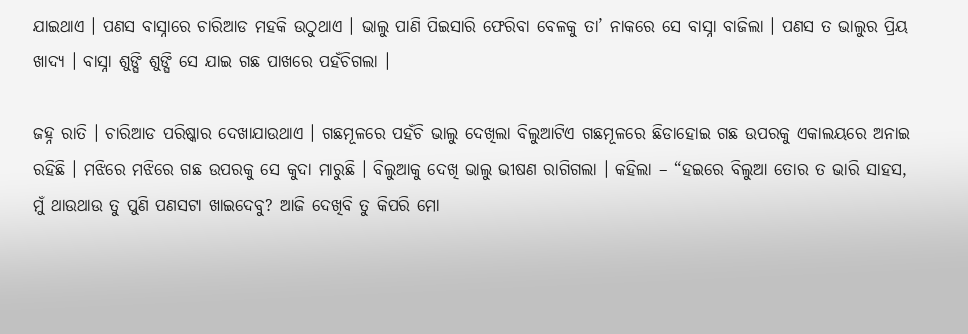ଯାଇଥାଏ । ପଣସ ବାସ୍ନାରେ ଚାରିଆଡ ମହକି ଉଠୁଥାଏ । ଭାଲୁ ପାଣି ପିଇସାରି ଫେରିବା ବେଳକୁ ତା’ ନାକରେ ସେ ବାସ୍ନା ବାଜିଲା । ପଣସ ତ ଭାଲୁର ପ୍ରିୟ ଖାଦ୍ୟ । ବାସ୍ନା ଶୁଙ୍ଘି ଶୁଙ୍ଘି ସେ ଯାଇ ଗଛ ପାଖରେ ପହଁଚିଗଲା ।

ଜହ୍ନ ରାତି । ଚାରିଆଡ ପରିଷ୍କାର ଦେଖାଯାଉଥାଏ । ଗଛମୂଳରେ ପହଁଚି ଭାଲୁ ଦେଖିଲା ବିଲୁଆଟିଏ ଗଛମୂଳରେ ଛିଡାହୋଇ ଗଛ ଉପରକୁ ଏକାଲୟରେ ଅନାଇ ରହିଛି । ମଝିରେ ମଝିରେ ଗଛ ଉପରକୁ ସେ କୁଦା ମାରୁଛି । ବିଲୁଆକୁ ଦେଖି ଭାଲୁ ଭୀଷଣ ରାଗିଗଲା । କହିଲା – “ହଇରେ ବିଲୁଆ ତୋର ତ ଭାରି ସାହସ, ମୁଁ ଥାଉଥାଉ ତୁ ପୁଣି ପଣସଟା ଖାଇଦେବୁ? ଆଜି ଦେଖିବି ତୁ କିପରି ମୋ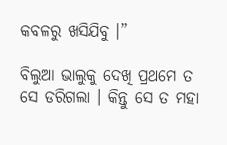କବଳରୁ ଖସିଯିବୁ ।”

ବିଲୁଆ ଭାଲୁକୁ ଦେଖି ପ୍ରଥମେ ତ ସେ ଡରିଗଲା । କିନ୍ତୁ ସେ ତ ମହା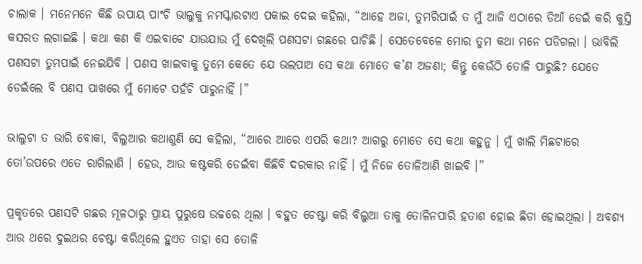ଚାଲାକ । ମନେମନେ କିଛି ଉପାୟ ପାଂଚି ଭାଲୁକୁ ନମସ୍କାରଟାଏ ପକାଇ ଦେଇ କହିଲା, “ଆହେ ଅଜା, ତୁମରିପାଇଁ ତ ମୁଁ ଆଜି ଏଠାରେ ଡିଆଁ ଡେଇଁ କରି କୁସ୍ତି କସରତ ଲଗାଇଛି । କଥା କଣ କି ଏଇବାଟେ ଯାଉଯାଉ ମୁଁ ଦେଖିଲି ପଣସଟା ଗଛରେ ପାଚିଛି । ସେତେବେଳେ ମୋର ତୁମ କଥା ମନେ ପଡିଗଲା । ଭାବିଲି ପଣସଟା ତୁମପାଇଁ ନେଇଯିବି । ପଣସ ଖାଇବାକୁ ତୁମେ କେତେ ଯେ ଭଲପାଅ ସେ କଥା ମୋତେ କ’ଣ ଅଜଣା; କିନ୍ତୁ କେଉଁଠି ତୋଳି ପାରୁଛି? ଯେତେ ଡେଇଁଲେ ବି ପଣସ ପାଖରେ ମୁଁ ମୋଟେ ପହଁଚି ପାରୁନାହିଁ ।”

ଭାଲୁଟା ତ ଭାରି ବୋକା, ବିଲୁଆର କଥାଶୁଣି ସେ କହିଲା, “ଆରେ ଆରେ ଏପରି କଥା? ଆଗରୁ ମୋତେ ସେ କଥା କହୁନୁ । ମୁଁ ଖାଲି ମିଛଟାରେ ତୋ’ଉପରେ ଏତେ ରାଗିଲାଣି । ହେଉ, ଆଉ କଷ୍ଟକରି ଡେଇଁବା କିଛିବି ଦରକାର ନାହିଁ । ମୁଁ ନିଜେ ତୋଳିଆଣି ଖାଇବି ।”

ପ୍ରକୃତରେ ପଣସଟି ଗଛର ମୂଳଠାରୁ ପ୍ରାୟ ପୁରୁଷେ ଉଚ୍ଚରେ ଥିଲା । ବହୁତ ଚେଷ୍ଟା କରି ବିଲୁଆ ତାକୁ ତୋଳିନପାରି ହତାଶ ହୋଇ ଛିଡା ହୋଇଥିଲା । ଅବଶ୍ୟ ଆଉ ଥରେ ଦୁଇଥର ଚେଷ୍ଟା କରିଥିଲେ ହୁଏତ ତାହା ସେ ତୋଳି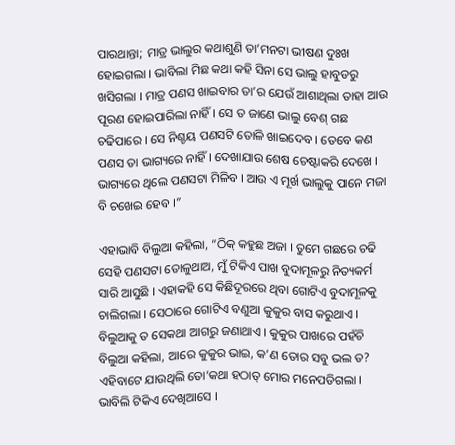ପାରଥାନ୍ତା; ମାତ୍ର ଭାଲୁର କଥାଶୁଣି ତା’ମନଟା ଭୀଷଣ ଦୁଃଖ ହୋଇଗଲା । ଭାବିଲା ମିଛ କଥା କହି ସିନା ସେ ଭାଲୁ ହାବୁଡରୁ ଖସିଗଲା । ମାତ୍ର ପଣସ ଖାଇବାର ତା’ର ଯେଉଁ ଆଶାଥିଲା ତାହା ଆଉ ପୂରଣ ହୋଇପାରିଲା ନାହିଁ । ସେ ତ ଜାଣେ ଭାଲୁ ବେଶ୍ ଗଛ ଚଢିପାରେ । ସେ ନିଶ୍ଚୟ ପଣସଟି ତୋଳି ଖାଇଦେବ । ତେବେ କଣ ପଣସ ତା ଭାଗ୍ୟରେ ନାହିଁ । ଦେଖାଯାଉ ଶେଷ ଚେଷ୍ଟାକରି ଦେଖେ । ଭାଗ୍ୟରେ ଥିଲେ ପଣସଟା ମିଳିବ । ଆଉ ଏ ମୂର୍ଖ ଭାଲୁକୁ ପାନେ ମଜା ବି ଚଖେଇ ହେବ ।”

ଏହାଭାବି ବିଲୁଆ କହିଲା, “ଠିକ୍ କହୁଛ ଅଜା । ତୁମେ ଗଛରେ ଚଢି ସେହି ପଣସଟା ତୋଳୁଥାଅ, ମୁଁ ଟିକିଏ ପାଖ ବୁଦାମୂଳରୁ ନିତ୍ୟକର୍ମ ସାରି ଆସୁଛି । ଏହାକହି ସେ କିଛିଦୂରରେ ଥିବା ଗୋଟିଏ ବୁଦାମୂଳକୁ ଚାଲିଗଲା । ସେଠାରେ ଗୋଟିଏ ବଣୁଆ କୁକୁର ବାସ କରୁଥାଏ । ବିଲୁଆକୁ ତ ସେକଥା ଆଗରୁ ଜଣାଥାଏ । କୁକୁର ପାଖରେ ପହଁଚି ବିଲୁଆ କହିଲା, ଆରେ କୁକୁର ଭାଇ, କ’ଣ ତୋର ସବୁ ଭଲ ତ? ଏହିବାଟେ ଯାଉଥିଲି ତୋ’କଥା ହଠାତ୍ ମୋର ମନେପଡିଗଲା । ଭାବିଲି ଟିକିଏ ଦେଖିଆସେ ।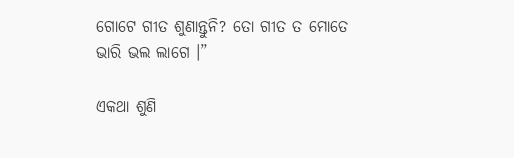ଗୋଟେ ଗୀତ ଶୁଣାନ୍ତୁନି? ତୋ ଗୀତ ତ ମୋତେ ଭାରି ଭଲ ଲାଗେ ।”

ଏକଥା ଶୁଣି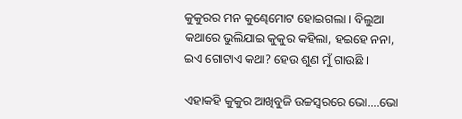କୁକୁରର ମନ କୁଣ୍ଢେମୋଟ ହୋଇଗଲା । ବିଲୁଆ କଥାରେ ଭୁଲିଯାଇ କୁକୁର କହିଲା, ହଇହେ ନନା, ଇଏ ଗୋଟାଏ କଥା? ହେଉ ଶୁଣ ମୁଁ ଗାଉଛି ।

ଏହାକହି କୁକୁର ଆଖିବୁଜି ଉଚ୍ଚସ୍ୱରରେ ଭୋ….ଭୋ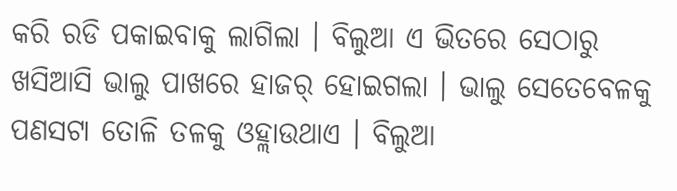କରି ରଡି ପକାଇବାକୁ ଲାଗିଲା । ବିଲୁଆ ଏ ଭିତରେ ସେଠାରୁ ଖସିଆସି ଭାଲୁ ପାଖରେ ହାଜର୍ ହୋଇଗଲା । ଭାଲୁ ସେତେବେଳକୁ ପଣସଟା ତୋଳି ତଳକୁ ଓହ୍ଲାଉଥାଏ । ବିଲୁଆ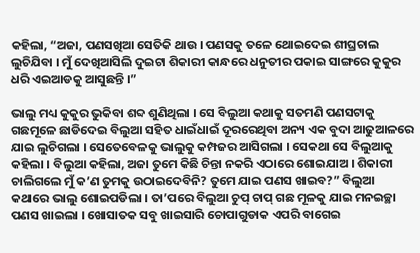କହିଲା, “ଅଜା, ପଣସଖିଆ ସେତିକି ଥାଉ । ପଣସକୁ ତଳେ ଥୋଇଦେଇ ଶୀଘ୍ରଚାଲ ଲୁଚିଯିବା । ମୁଁ ଦେଖିଆସିଲି ଦୁଇଟା ଶିକାରୀ କାନ୍ଧରେ ଧନୁତୀର ପକାଇ ସାଙ୍ଗରେ କୁକୁର ଧରି ଏଇଆଡକୁ ଆସୁଛନ୍ତି ।”

ଭାଲୁ ମଧ୍ୟ କୁକୁର ଭୁକିବା ଶବ୍ଦ ଶୁଣିଥିଲା । ସେ ବିଲୁଆ କଥାକୁ ସତମଣି ପଣସଟାକୁ ଗଛମୂଳେ ଛାଡିଦେଇ ବିଲୁଆ ସହିତ ଧାଇଁଧାଇଁ ଦୂରରେଥିବା ଅନ୍ୟ ଏକ ବୁଦା ଆଢୁଆଳରେ ଯାଇ ଲୁଚିଗଲା । ସେତେବେଳକୁ ଭାଲୁକୁ କମ୍ପଜର ଆସିଗଲା । ସେକଥା ସେ ବିଲୁଆକୁ କହିଲା । ବିଲୁଆ କହିଲା, ଅଜା ତୁମେ କିଛି ଚିନ୍ତା ନକରି ଏଠାରେ ଶୋଇଯାଅ । ଶିକାରୀ ଚାଲିଗଲେ ମୁଁ କ’ଣ ତୁମକୁ ଉଠାଇଦେବିନି? ତୁମେ ଯାଇ ପଣସ ଖାଇବ?” ବିଲୁଆ କଥାରେ ଭାଲୁ ଶୋଇପଡିଲା । ତା’ପରେ ବିଲୁଆ ଚୁପ୍ ଚାପ୍ ଗଛ ମୂଳକୁ ଯାଇ ମନଇଚ୍ଛା ପଣସ ଖାଇଲା । ଖୋସାତକ ସବୁ ଖାଇସାରି ଚୋପାଗୁଡାକ ଏପରି ବାଗେଇ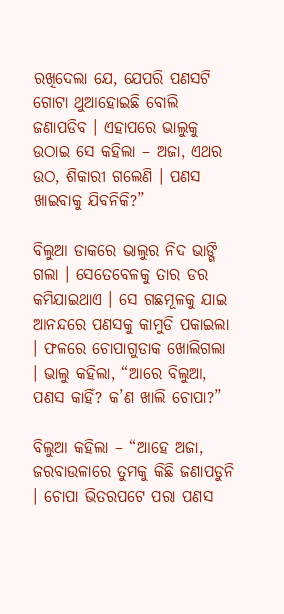ରଖିଦେଲା ଯେ, ଯେପରି ପଣସଟି ଗୋଟା ଥୁଆହୋଇଛି ବୋଲି ଜଣାପଡିବ । ଏହାପରେ ଭାଲୁକୁ ଉଠାଇ ସେ କହିଲା – ଅଜା, ଏଥର ଉଠ, ଶିକାରୀ ଗଲେଣି । ପଣସ ଖାଇବାକୁ ଯିବନିକି?”

ବିଲୁଆ ଡାକରେ ଭାଲୁର ନିଦ ଭାଙ୍ଗି ଗଲା । ସେତେବେଳକୁ ତାର ଡର କମିଯାଇଥାଏ । ସେ ଗଛମୂଳକୁ ଯାଇ ଆନନ୍ଦରେ ପଣସକୁ କାମୁଡି ପକାଇଲା । ଫଳରେ ଚୋପାଗୁଡାକ ଖୋଲିଗଲା । ଭାଲୁ କହିଲା, “ଆରେ ବିଲୁଆ, ପଣସ କାହିଁ? କ’ଣ ଖାଲି ଚୋପା?”

ବିଲୁଆ କହିଲା – “ଆହେ ଅଜା, ଜରବାଉଳାରେ ତୁମକୁ କିଛି ଜଣାପଡୁନି । ଚୋପା ଭିତରପଟେ ପରା ପଣସ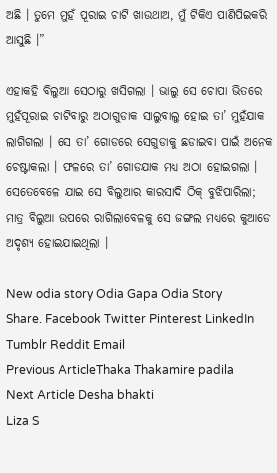ଅଛି । ତୁମେ ମୁହଁ ପୂରାଇ ଚାଟି ଖାଉଥାଅ, ମୁଁ ଟିକିଏ ପାଣିପିଇକରି ଆସୁଛି ।”

ଏହାକହି ବିଲୁଆ ସେଠାରୁ ଖସିଗଲା । ଭାଲୁ ସେ ଚୋପା ଭିତରେ ମୁହଁପୂରାଇ ଚାଟିବାରୁ ଅଠାଗୁଡାକ ସାଲୁବାଲୁ ହୋଇ ତା’ ମୁହଁଯାକ ଲାଗିଗଲା । ସେ ତା’ ଗୋଡରେ ସେଗୁଡାକୁ ଛଡାଇବା ପାଇଁ ଅନେକ ଚେଷ୍ଟାକଲା । ଫଳରେ ତା’ ଗୋଡଯାକ ମଧ୍ୟ ଅଠା ହୋଇଗଲା । ସେତେବେଳେ ଯାଇ ସେ ବିଲୁଆର କାରସାଦି ଠିକ୍ ବୁଝିପାରିଲା; ମାତ୍ର ବିଲୁଆ ଉପରେ ରାଗିଲାବେଳକୁ ସେ ଜଙ୍ଗଲ ମଧ୍ୟରେ କୁଆଡେ ଅଦୃଶ୍ୟ ହୋଇଯାଇଥିଲା ।

New odia story Odia Gapa Odia Story
Share. Facebook Twitter Pinterest LinkedIn Tumblr Reddit Email
Previous ArticleThaka Thakamire padila
Next Article Desha bhakti
Liza S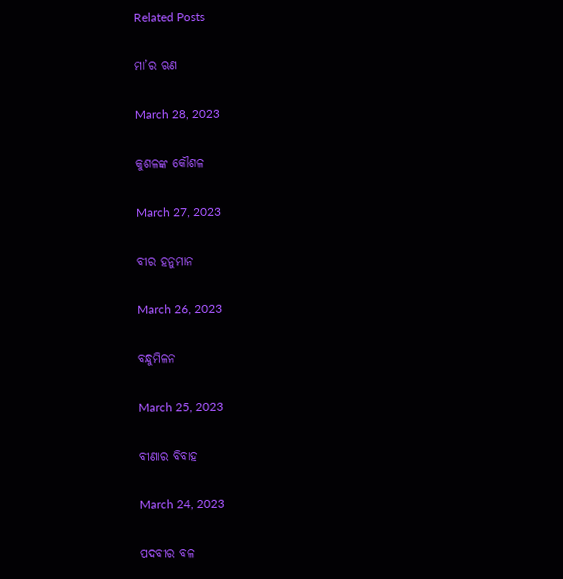Related Posts

ମା’ର ଋଣ

March 28, 2023

କୁଶଳଙ୍କ କୌଶଳ

March 27, 2023

ବୀର ହନୁମାନ

March 26, 2023

ବନ୍ଧୁମିଳନ

March 25, 2023

ବୀଣାର ବିବାହ

March 24, 2023

ପଦବୀର ବଳ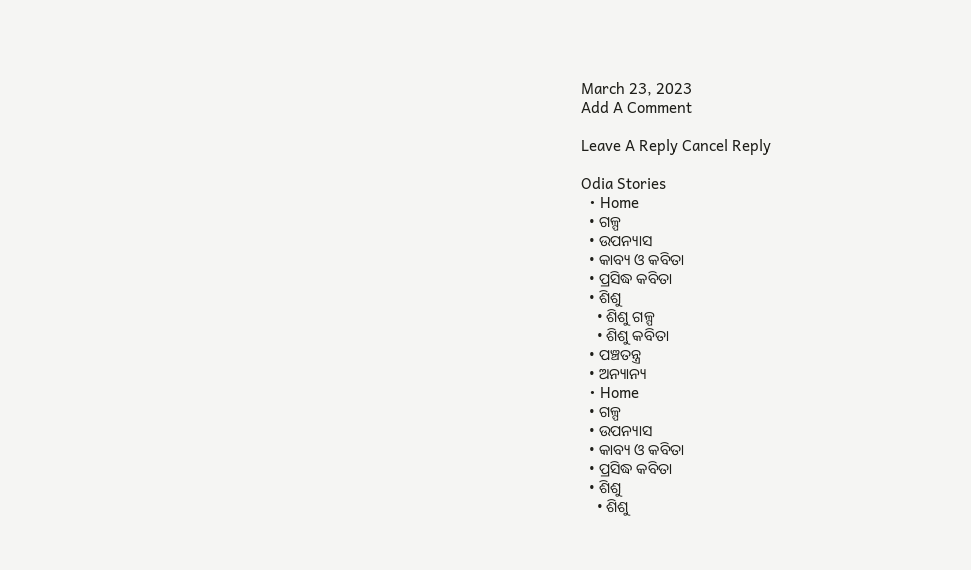March 23, 2023
Add A Comment

Leave A Reply Cancel Reply

Odia Stories
  • Home
  • ଗଳ୍ପ
  • ଉପନ୍ୟାସ
  • କାବ୍ୟ ଓ କବିତା
  • ପ୍ରସିଦ୍ଧ କବିତା
  • ଶିଶୁ
    • ଶିଶୁ ଗଳ୍ପ
    • ଶିଶୁ କବିତା
  • ପଞ୍ଚତନ୍ତ୍ର
  • ଅନ୍ୟାନ୍ୟ
  • Home
  • ଗଳ୍ପ
  • ଉପନ୍ୟାସ
  • କାବ୍ୟ ଓ କବିତା
  • ପ୍ରସିଦ୍ଧ କବିତା
  • ଶିଶୁ
    • ଶିଶୁ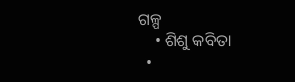ଗଳ୍ପ
    • ଶିଶୁ କବିତା
  •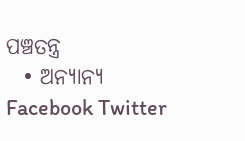ପଞ୍ଚତନ୍ତ୍ର
  • ଅନ୍ୟାନ୍ୟ
Facebook Twitter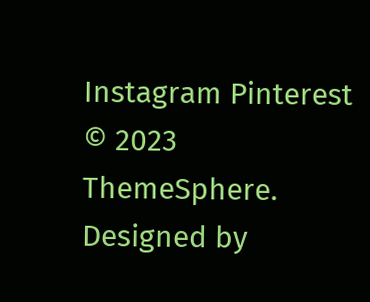Instagram Pinterest
© 2023 ThemeSphere. Designed by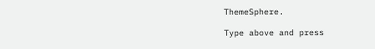ThemeSphere.

Type above and press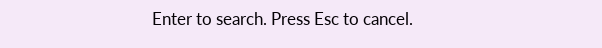Enter to search. Press Esc to cancel.